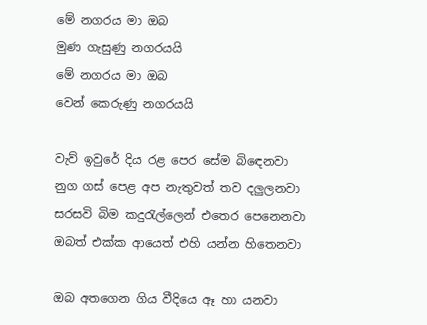මේ නගරය මා ඔබ
මුණ ගැසුණු නගරයයි
මේ නගරය මා ඔබ
වෙන් කෙරුණු නගරයයි

වැව් ඉවුරේ දිය රළ පෙර සේම බිඳෙනවා
නුග ගස් පෙළ අප නැතුවත් තව දලුලනවා
සරසවි බිම කදුරැල්ලෙන් එතෙර පෙනෙනවා
ඔබත් එක්ක ආයෙත් එහි යන්න හිතෙනවා

ඔබ අතගෙන ගිය වීදියෙ ඈ හා යනවා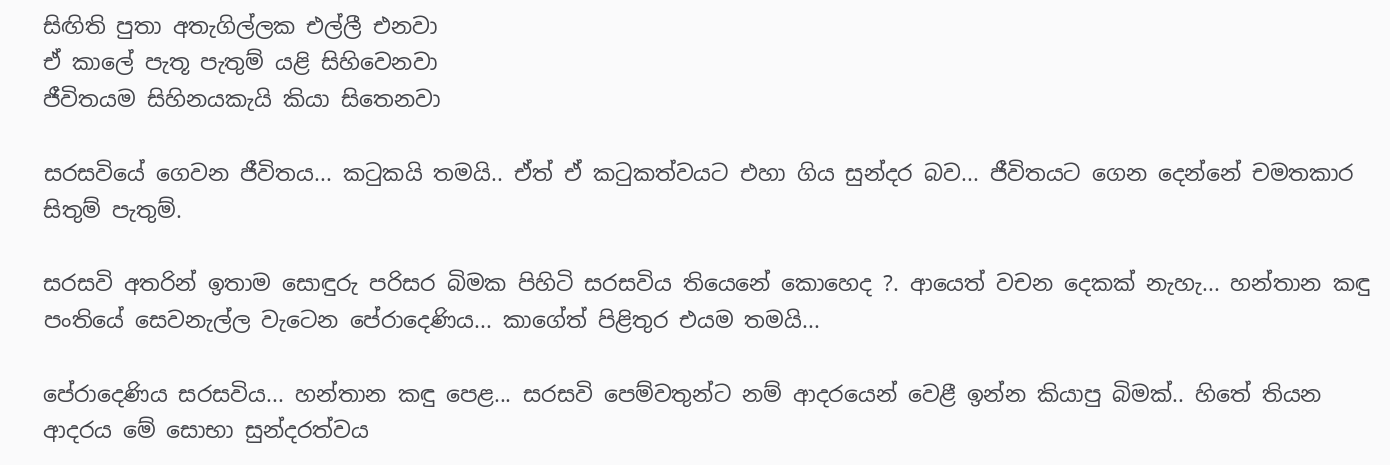සිඟිති පුතා අතැගිල්ලක එල්ලී එනවා
ඒ කාලේ පැතූ පැතුම් යළි සිහිවෙනවා
ජීවිතයම සිහිනයකැයි කියා සිතෙනවා

සරසවියේ ගෙවන ජීවිතය... කටුකයි තමයි.. ඒත් ඒ කටුකත්වයට එහා ගිය සුන්දර බව... ජීවිතයට ගෙන දෙන්නේ චමතකාර සිතුම් පැතුම්.

සරසවි අතරින් ඉතාම සොඳුරු පරිසර බිමක පිහිටි සරසවිය තියෙනේ කොහෙද ?. ආයෙත් වචන දෙකක් නැහැ... හන්තාන කඳු පංතියේ සෙවනැල්ල වැටෙන පේරාදෙණිය... කාගේත් පිළිතුර එයම තමයි...

පේරාදෙණිය සරසවිය... හන්තාන කඳු පෙළ... සරසවි පෙම්වතුන්ට නම් ආදරයෙන් වෙළී ඉන්න කියාපු බිමක්.. හිතේ තියන ආදරය මේ සොභා සුන්දරත්වය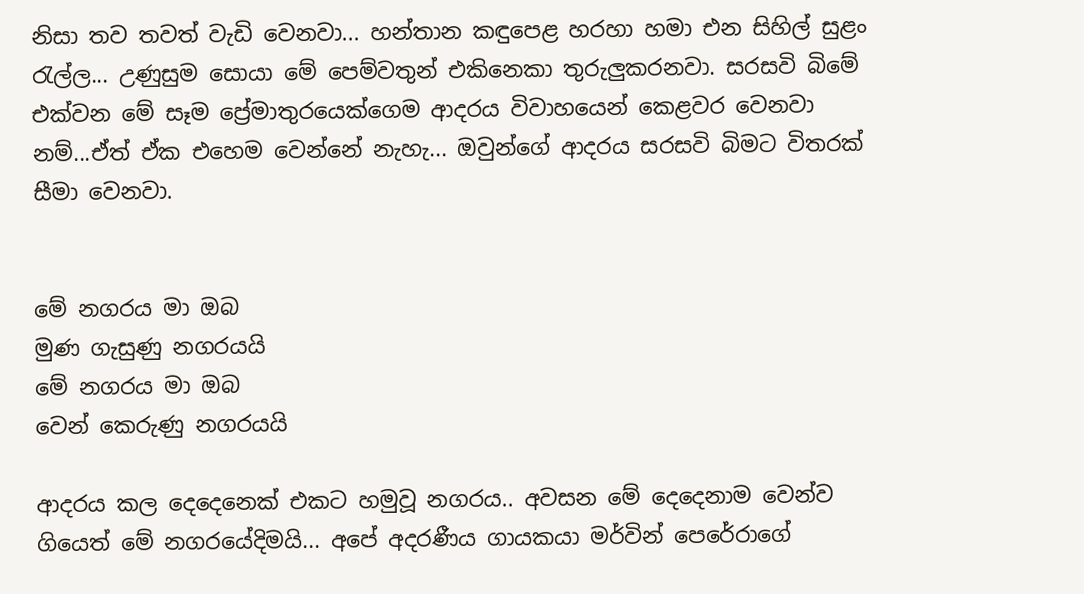නිසා තව තවත් වැඩි වෙනවා... හන්තාන කඳුපෙළ හරහා හමා එන සිහිල් සුළං රැල්ල... උණුසුම සොයා මේ පෙම්වතුන් එකිනෙකා තුරුලුකරනවා. සරසවි බිමේ එක්වන මේ සෑම ප්‍රේමාතුරයෙක්ගෙම ආදරය විවාහයෙන් කෙළවර වෙනවා නම්...ඒත් ඒක එහෙම වෙන්නේ නැහැ... ඔවුන්ගේ ආදරය සරසවි බිමට විතරක් සීමා වෙනවා.


මේ නගරය මා ඔබ
මුණ ගැසුණු නගරයයි
මේ නගරය මා ඔබ
වෙන් කෙරුණු නගරයයි

ආදරය කල දෙදෙනෙක් එකට හමුවූ නගරය.. අවසන මේ දෙදෙනාම වෙන්ව ගියෙත් මේ නගරයේදිමයි... අපේ අදරණීය ගායකයා මර්වින් පෙරේරාගේ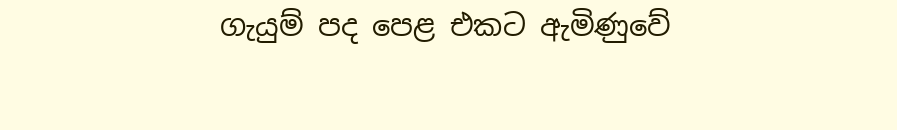ගැයුම් පද පෙළ එකට ඇමිණුවේ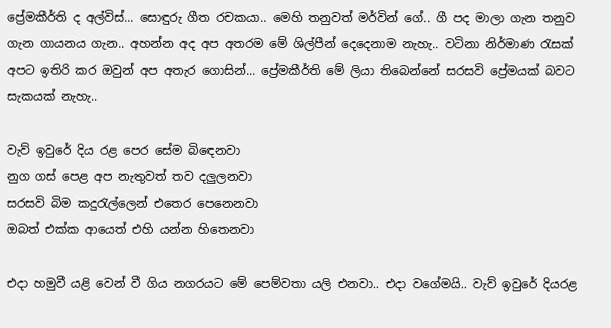ප්‍රේමකීර්ති ද අල්විස්... සොඳුරු ගීත රචකයා.. මෙහි තනුවත් මර්වින් ගේ.. ගී පද මාලා ගැන තනුව ගැන ගායනය ගැන.. අහන්න අද අප අතරම මේ ශිල්පීන් දෙදෙනාම නැහැ.. වටිනා නිර්මාණ රැසක් අපට ඉතිරි කර ඔවුන් අප අතැර ගොසින්... ප්‍රේමකීර්ති මේ ලියා තිබෙන්නේ සරසවි ප්‍රේමයක් බවට සැකයක් නැහැ..

වැව් ඉවුරේ දිය රළ පෙර සේම බිඳෙනවා
නුග ගස් පෙළ අප නැතුවත් තව දලුලනවා
සරසවි බිම කදුරැල්ලෙන් එතෙර පෙනෙනවා
ඔබත් එක්ක ආයෙත් එහි යන්න හිතෙනවා

එදා හමුවී යළි වෙන් වී ගිය නගරයට මේ පෙම්වතා යලි එනවා.. එදා වගේමයි.. වැව් ඉවුරේ දියරළ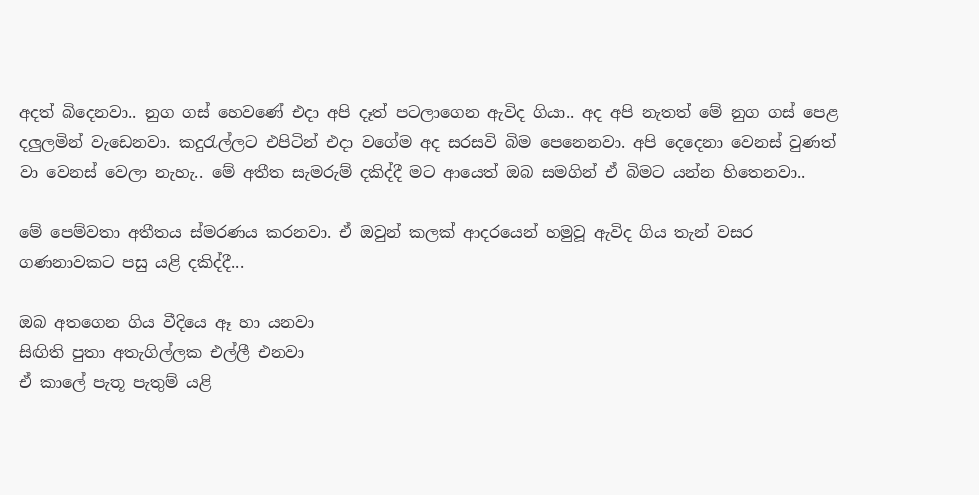අදත් බිදෙනවා.. නුග ගස් හෙවණේ එදා අපි දෑත් පටලාගෙන ඇවිද ගියා.. අද අපි නැතත් මේ නුග ගස් පෙළ දලුලමින් වැඩෙනවා. කදුරැල්ලට එපිටින් එදා වගේම අද සරසවි බිම පෙනෙනවා. අපි දෙදෙනා වෙනස් වුණත් වා වෙනස් වෙලා නැහැ.. මේ අතීත සැමරුම් දකිද්දී මට ආයෙත් ඔබ සමගින් ඒ බිමට යන්න හිතෙනවා..

මේ පෙම්වතා අතීතය ස්මරණය කරනවා. ඒ ඔවුන් කලක් ආදරයෙන් හමුවූ ඇවිද ගිය තැන් වසර ගණනාවකට පසු යළි දකිද්දී...

ඔබ අතගෙන ගිය වීදියෙ ඈ හා යනවා
සිඟිති පුතා අතැගිල්ලක එල්ලී එනවා
ඒ කාලේ පැතූ පැතුම් යළි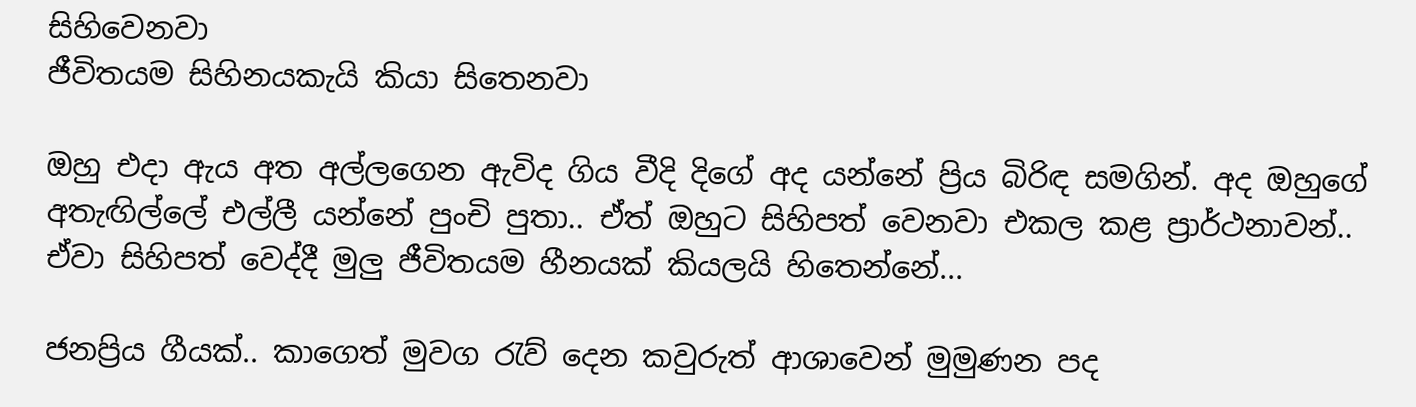සිහිවෙනවා
ජීවිතයම සිහිනයකැයි කියා සිතෙනවා

ඔහු එදා ඇය අත අල්ලගෙන ඇවිද ගිය වීදි දිගේ අද යන්නේ ප්‍රිය බිරිඳ සමගින්. අද ඔහුගේ අතැඟිල්ලේ එල්ලී යන්නේ පුංචි පුතා.. ඒත් ඔහුට සිහිපත් වෙනවා එකල කළ ප්‍රාර්ථනාවන්.. ඒවා සිහිපත් වෙද්දී මුලු ජීවිතයම හීනයක් කියලයි හිතෙන්නේ...

ජනප්‍රිය ගීයක්.. කාගෙත් මුවග රැව් දෙන කවුරුත් ආශාවෙන් මුමුණන පද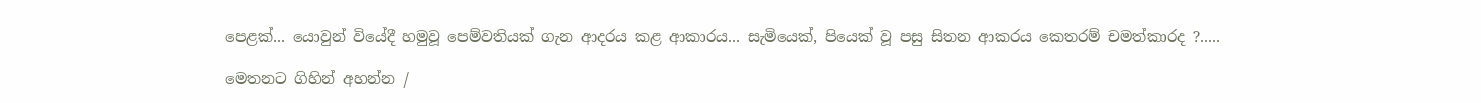පෙළක්... යොවුන් වියේදී හමුවූ පෙම්වතියක් ගැන ආදරය කළ ආකාරය... සැමියෙක්, පියෙක් වූ පසු සිතන ආකරය කෙතරම් චමත්කාරද ?.....

මෙතනට ගිහින් අහන්න /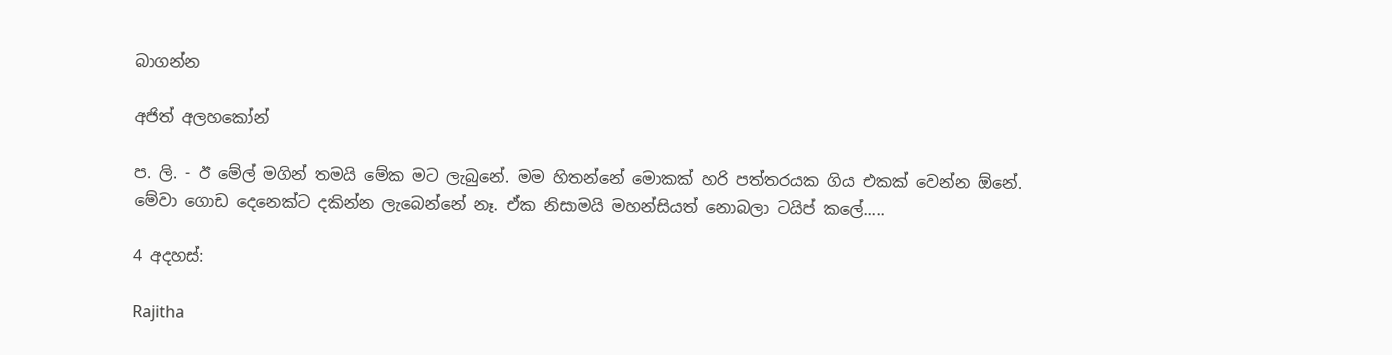බාගන්න

අජිත් අලහකෝන්

ප. ලි. - ඊ මේල් මගින් තමයි මේක මට ලැබුනේ. මම හිතන්නේ මොකක් හරි පත්තරයක ගිය එකක් වෙන්න ඕනේ. මේවා ගොඩ දෙනෙක්ට දකින්න ලැබෙන්නේ නෑ. ඒක නිසාමයි මහන්සියත් නොබලා ටයිප් කලේ.....

4 අදහස්:

Rajitha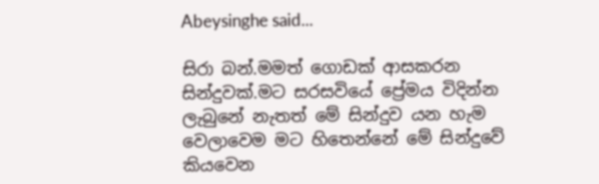Abeysinghe said...

සිරා බන්.මමත් ගොඩක් ආසකරන සින්දුවක්.මට සරසවියේ ප්‍රේමය විදින්න ලැබුනේ නැතත් මේ සින්දුව යන හැම වෙලාවෙම මට හිතෙන්නේ මේ සින්දුවේ කියවෙන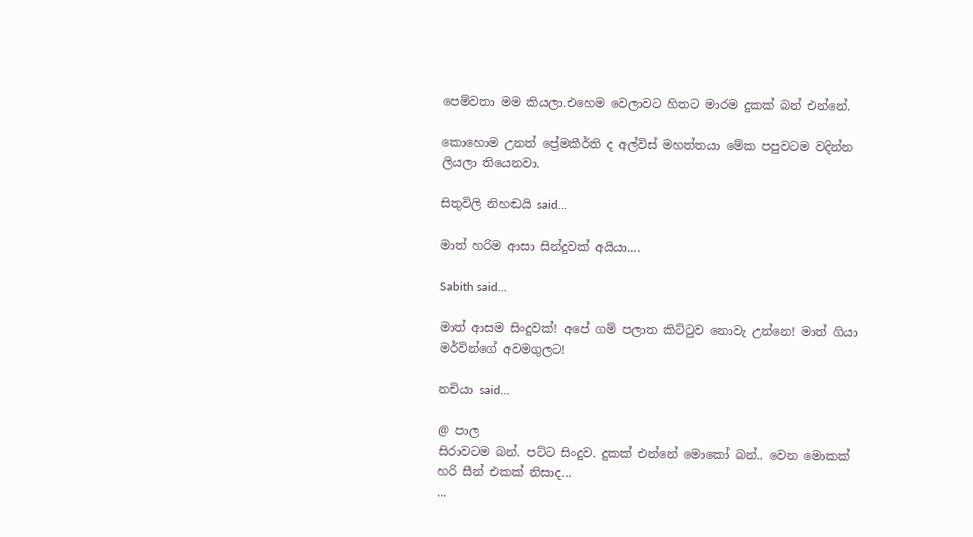පෙම්වතා මම කියලා.එහෙම වෙලාවට හිතට මාරම දුකක් බන් එන්නේ.

කොහොම උනත් ප්‍රේමකීර්ති ද අල්විස් මහත්තයා මේක පපුවටම වදින්න ලියලා තියෙනවා.

සිතුවිලි නිහඬයි said...

මාත් හරිම ආසා සින්දුවක් අයියා....

Sabith said...

මාත් ආසම සිංදුවක්! අපේ ගම් පලාත කිට්‍ටුව නොවැ උන්නෙ! මාත් ගියා මර්වින්ගේ අවමගුලට!

නචියා said...

@ පාල
සිරාවටම බන්. පට්ට සිංදුව. දුකක් එන්නේ මොකෝ බන්.. වෙන මොකක් හරි සීන් එකක් නිසාද...
...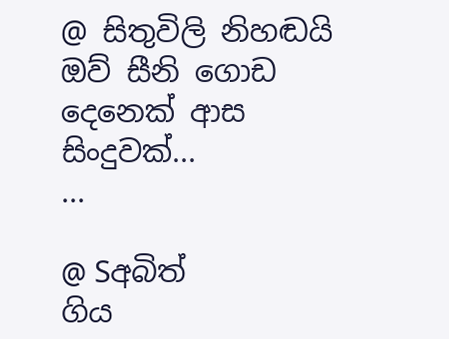@ සිතුවිලි නිහඬයි
ඔව් සීනි ගොඩ දෙනෙක් ආස සිංදුවක්...
...

@ Sඅබිත්
ගිය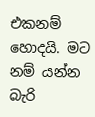එකනම් හොදයි. මට නම් යන්න බැරි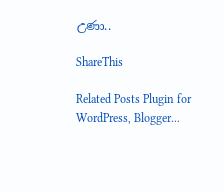උණා..

ShareThis

Related Posts Plugin for WordPress, Blogger...